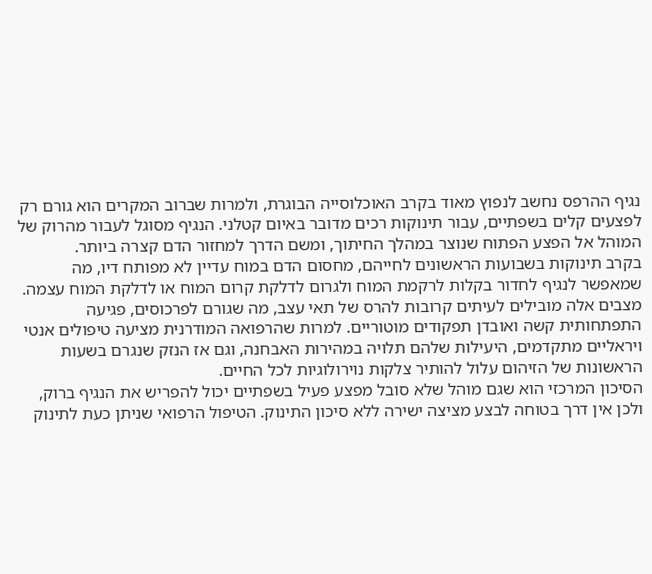נגיף ההרפס נחשב לנפוץ מאוד בקרב האוכלוסייה הבוגרת, ולמרות שברוב המקרים הוא גורם רק לפצעים קלים בשפתיים, עבור תינוקות רכים מדובר באיום קטלני. הנגיף מסוגל לעבור מהרוק של המוהל אל הפצע הפתוח שנוצר במהלך החיתוך, ומשם הדרך למחזור הדם קצרה ביותר.
בקרב תינוקות בשבועות הראשונים לחייהם, מחסום הדם במוח עדיין לא מפותח דיו, מה שמאפשר לנגיף לחדור בקלות לרקמת המוח ולגרום לדלקת קרום המוח או לדלקת המוח עצמה. מצבים אלה מובילים לעיתים קרובות להרס של תאי עצב, מה שגורם לפרכוסים, פגיעה התפתחותית קשה ואובדן תפקודים מוטוריים. למרות שהרפואה המודרנית מציעה טיפולים אנטי ויראליים מתקדמים, היעילות שלהם תלויה במהירות האבחנה, וגם אז הנזק שנגרם בשעות הראשונות של הזיהום עלול להותיר צלקות נוירולוגיות לכל החיים.
הסיכון המרכזי הוא שגם מוהל שלא סובל מפצע פעיל בשפתיים יכול להפריש את הנגיף ברוק, ולכן אין דרך בטוחה לבצע מציצה ישירה ללא סיכון התינוק. הטיפול הרפואי שניתן כעת לתינוק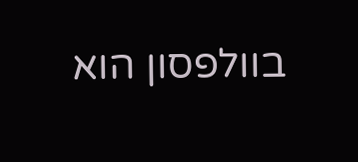בוולפסון הוא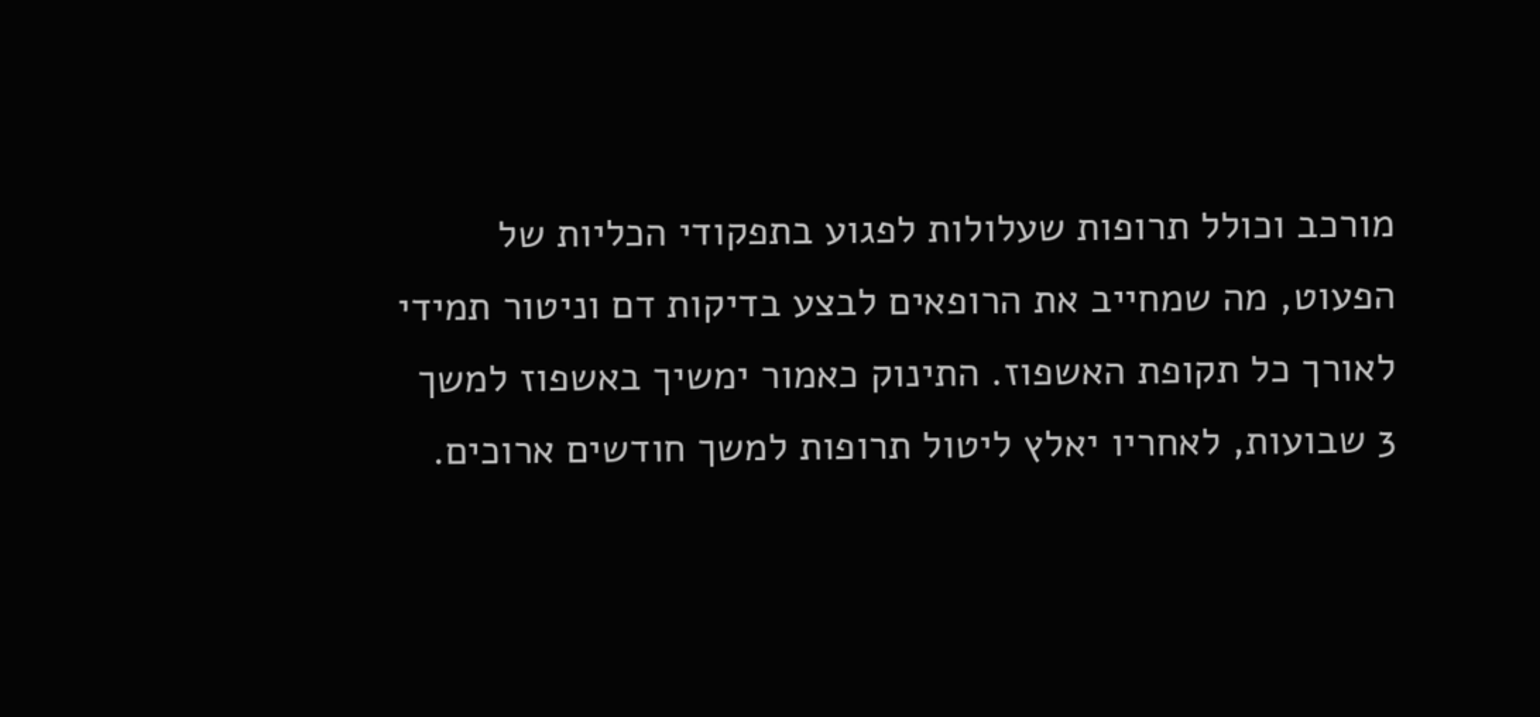מורכב וכולל תרופות שעלולות לפגוע בתפקודי הכליות של הפעוט, מה שמחייב את הרופאים לבצע בדיקות דם וניטור תמידי לאורך כל תקופת האשפוז. התינוק כאמור ימשיך באשפוז למשך 3 שבועות, לאחריו יאלץ ליטול תרופות למשך חודשים ארוכים.